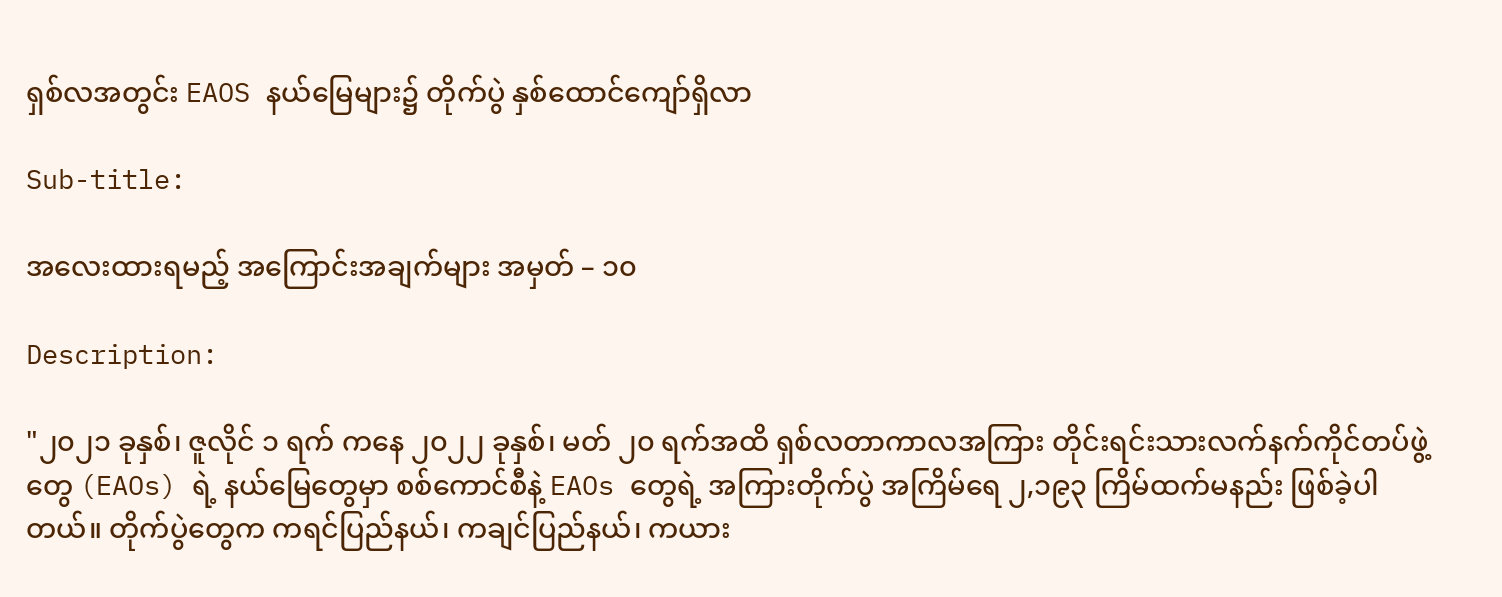ရှစ်လအတွင်း EAOS နယ်မြေများ၌ တိုက်ပွဲ နှစ်ထောင်ကျော်ရှိလာ

Sub-title:

အလေးထားရမည့် အကြောင်းအချက်များ အမှတ် – ၁၀

Description:

"၂၀၂၁ ခုနှစ်၊ ဇူလိုင် ၁ ရက် ကနေ ၂၀၂၂ ခုနှစ်၊ မတ် ၂၀ ရက်အထိ ရှစ်လတာကာလအကြား တိုင်းရင်းသားလက်နက်ကိုင်တပ်ဖွဲ့တွေ (EAOs) ရဲ့ နယ်မြေတွေမှာ စစ်ကောင်စီနဲ့ EAOs တွေရဲ့ အကြားတိုက်ပွဲ အကြိမ်ရေ ၂,၁၉၃ ကြိမ်ထက်မနည်း ဖြစ်ခဲ့ပါတယ်။ တိုက်ပွဲတွေက ကရင်ပြည်နယ်၊ ကချင်ပြည်နယ်၊ ကယား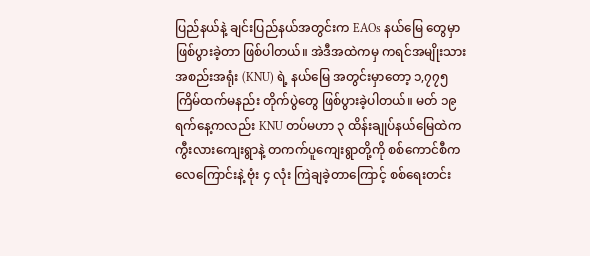ပြည်နယ်နဲ့ ချင်းပြည်နယ်အတွင်းက EAOs နယ်မြေ တွေမှာ ဖြစ်ပွားခဲ့တာ ဖြစ်ပါတယ်။ အဲဒီအထဲကမှ ကရင်အမျိုးသားအစည်းအရုံး (KNU) ရဲ့ နယ်မြေ အတွင်းမှာတော့ ၁,၇၇၅ ကြိမ်ထက်မနည်း တိုက်ပွဲတွေ ဖြစ်ပွားခဲ့ပါတယ်။ မတ် ၁၉ ရက်နေ့ကလည်း KNU တပ်မဟာ ၃ ထိန်းချုပ်နယ်မြေထဲက ကွီးလားကျေးရွာနဲ့ တကက်ပူကျေးရွာတို့ကို စစ်ကောင်စီက လေကြောင်းနဲ့ ဗုံး ၄ လုံး ကြဲချခဲ့တာကြောင့် စစ်ရေးတင်း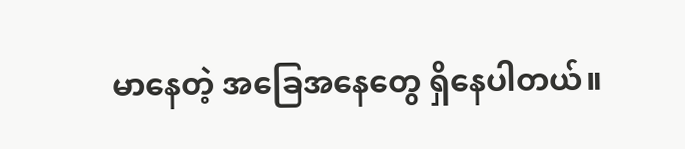မာနေတဲ့ အခြေအနေတွေ ရှိနေပါတယ်။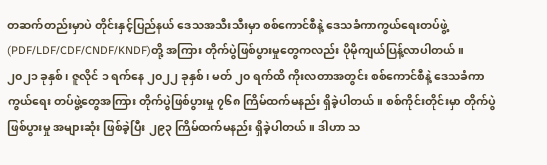တဆက်တည်းမှာပဲ တိုင်းနှင့်ပြည်နယ် ဒေသအသီးသီးမှာ စစ်ကောင်စီနဲ့ ဒေသခံကာကွယ်ရေးတပ်ဖွဲ့ (PDF/LDF/CDF/CNDF/KNDF)တို့ အကြား တိုက်ပွဲဖြစ်ပွားမှုတွေကလည်း ပိုမိုကျယ်ပြန့်လာပါတယ်။ ၂၀၂၁ ခုနှစ်၊ ဇူလိုင် ၁ ရက်နေ ၂၀၂၂ ခုနှစ်၊ မတ် ၂၀ ရက်ထိ ကိုးလတာအတွင်း စစ်ကောင်စီနဲ့ ဒေသခံကာကွယ်ရေး တပ်ဖွဲ့တွေအကြား တိုက်ပွဲဖြစ်ပွားမှု ၇၆၈ ကြိမ်ထက်မနည်း ရှိခဲ့ပါတယ်။ စစ်ကိုင်းတိုင်းမှာ တိုက်ပွဲဖြစ်ပွားမှု အများဆုံး ဖြစ်ခဲ့ပြီး ၂၉၃ ကြိမ်ထက်မနည်း ရှိခဲ့ပါတယ်။ ဒါဟာ သ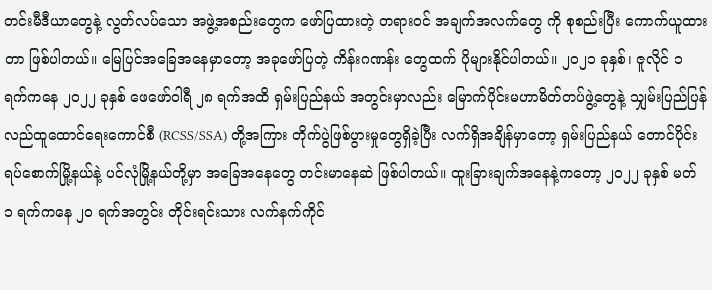တင်းမီဒီယာတွေနဲ့ လွတ်လပ်သော အဖွဲ့အစည်းတွေက ဖော်ပြထားတဲ့ တရားဝင် အချက်အလက်တွေ ကို စုစည်းပြီး ကောက်ယူထားတာ ဖြစ်ပါတယ်။ မြေပြင်အခြေအနေမှာတော့ အခုဖော်ပြတဲ့ ကိန်းဂဏန်း တွေထက် ပိုများနိုင်ပါတယ်။ ၂၀၂၁ ခုနှစ်၊ ဇူလိုင် ၁ ရက်ကနေ ၂၀၂၂ ခုနှစ် ဖေဖော်ဝါရီ ၂၈ ရက်အထိ ရှမ်းပြည်နယ် အတွင်းမှာလည်း မြောက်ပိုင်းမဟာမိတ်တပ်ဖွဲ့တွေနဲ့ သျှမ်းပြည်ပြန်လည်ထူထောင်ရေးကောင်စီ (RCSS/SSA) တို့အကြား တိုက်ပွဲဖြစ်ပွားမှုတွေရှိခဲ့ပြီး လက်ရှိအချိန်မှာတော့ ရှမ်းပြည်နယ် တောင်ပိုင်း ရပ်စောက်မြို့နယ်နဲ့ ပင်လုံမြို့နယ်တို့မှာ အခြေအနေတွေ တင်းမာနေဆဲ ဖြစ်ပါတယ်။ ထူးခြားချက်အနေနဲ့ကတော့ ၂၀၂၂ ခုနှစ် မတ် ၁ ရက်ကနေ ၂၀ ရက်အတွင်း တိုင်းရင်းသား လက်နက်ကိုင်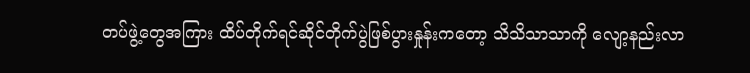တပ်ဖွဲ့တွေအကြား ထိပ်တိုက်ရင်ဆိုင်တိုက်ပွဲဖြစ်ပွားနှုန်းကတော့ သိသိသာသာကို လျော့နည်းလာ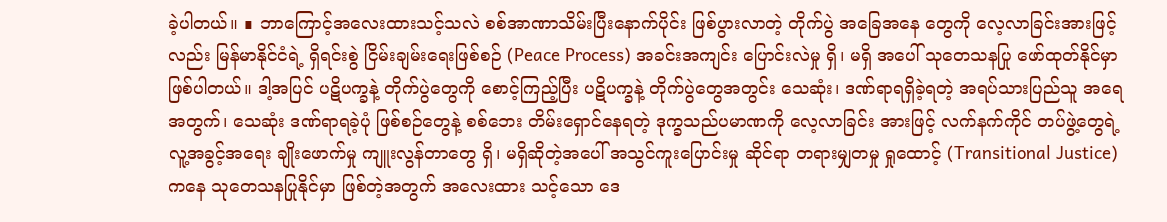ခဲ့ပါတယ်။ ∎ ဘာကြောင့်အလေးထားသင့်သလဲ စစ်အာဏာသိမ်းပြီးနောက်ပိုင်း ဖြစ်ပွားလာတဲ့ တိုက်ပွဲ အခြေအနေ တွေကို လေ့လာခြင်းအားဖြင့်လည်း မြန်မာနိုင်ငံရဲ့ ရှိရင်းစွဲ ငြိမ်းချမ်းရေးဖြစ်စဉ် (Peace Process) အခင်းအကျင်း ပြောင်းလဲမှု ရှိ၊ မရှိ အပေါ် သုတေသနပြု ဖော်ထုတ်နိုင်မှာ ဖြစ်ပါတယ်။ ဒါ့အပြင် ပဋိပက္ခနဲ့ တိုက်ပွဲတွေကို စောင့်ကြည့်ပြီး ပဋိပက္ခနဲ့ တိုက်ပွဲတွေအတွင်း သေဆုံး၊ ဒဏ်ရာရရှိခဲ့ရတဲ့ အရပ်သားပြည်သူ အရေအတွက်၊ သေဆုံး ဒဏ်ရာရခဲ့ပုံ ဖြစ်စဉ်တွေနဲ့ စစ်ဘေး တိမ်းရှောင်နေရတဲ့ ဒုက္ခသည်ပမာဏကို လေ့လာခြင်း အားဖြင့် လက်နက်ကိုင် တပ်ဖွဲ့တွေရဲ့ လူ့အခွင့်အရေး ချိုးဖောက်မှု ကျူးလွန်တာတွေ ရှိ၊ မရှိဆိုတဲ့အပေါ် အသွင်ကူးပြောင်းမှု ဆိုင်ရာ တရားမျှတမှု ရှုထောင့် (Transitional Justice) ကနေ သုတေသနပြုနိုင်မှာ ဖြစ်တဲ့အတွက် အလေးထား သင့်သော ဒေ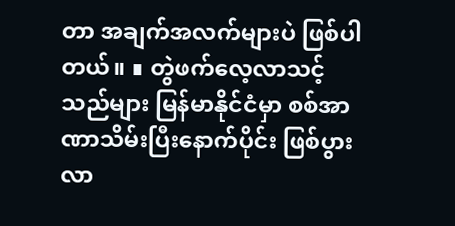တာ အချက်အလက်များပဲ ဖြစ်ပါတယ်။ ∎ တွဲဖက်လေ့လာသင့်သည်များ မြန်မာနိုင်ငံမှာ စစ်အာဏာသိမ်းပြီးနောက်ပိုင်း ဖြစ်ပွားလာ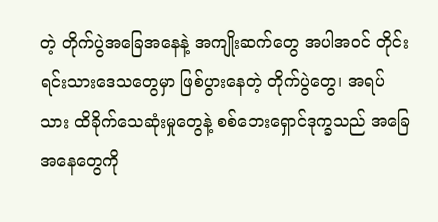တဲ့ တိုက်ပွဲအခြေအနေနဲ့ အကျိုးဆက်တွေ အပါအဝင် တိုင်းရင်းသားဒေသတွေမှာ ဖြစ်ပွားနေတဲ့ တိုက်ပွဲတွေ၊ အရပ်သား ထိခိုက်သေဆုံးမှုတွေနဲ့ စစ်ဘေးရှောင်ဒုက္ခသည် အခြေအနေတွေကို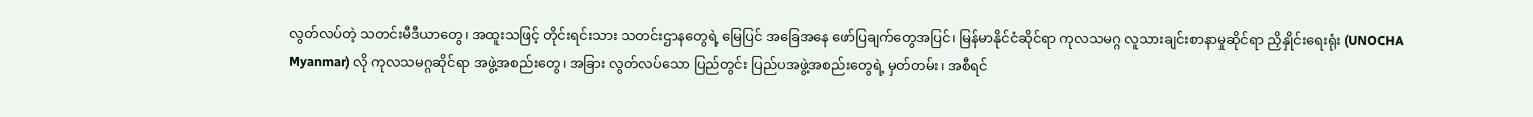လွတ်လပ်တဲ့ သတင်းမီဒီယာတွေ၊ အထူးသဖြင့် တိုင်းရင်းသား သတင်းဌာနတွေရဲ့ မြေပြင် အခြေအနေ ဖော်ပြချက်တွေအပြင်၊ မြန်မာနိုင်ငံဆိုင်ရာ ကုလသမဂ္ဂ လူသားချင်းစာနာမှုဆိုင်ရာ ညှိနှိုင်းရေးရုံး (UNOCHA Myanmar) လို ကုလသမဂ္ဂဆိုင်ရာ အဖွဲ့အစည်းတွေ၊ အခြား လွတ်လပ်သော ပြည်တွင်း ပြည်ပအဖွဲ့အစည်းတွေရဲ့ မှတ်တမ်း၊ အစီရင်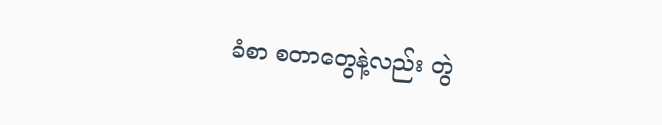ခံစာ စတာတွေနဲ့လည်း တွဲ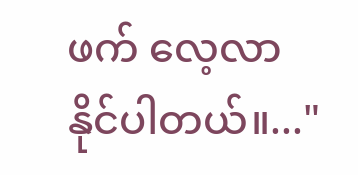ဖက် လေ့လာနိုင်ပါတယ်။..."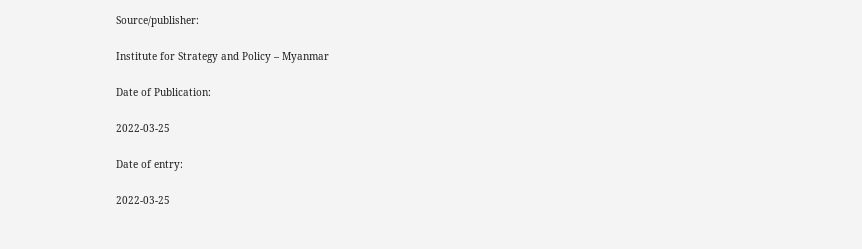Source/publisher:

Institute for Strategy and Policy – Myanmar

Date of Publication:

2022-03-25

Date of entry:

2022-03-25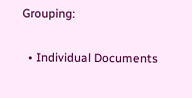Grouping:

  • Individual Documents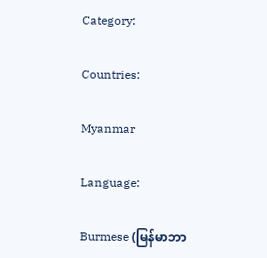Category:

Countries:

Myanmar

Language:

Burmese (မြန်မာဘာ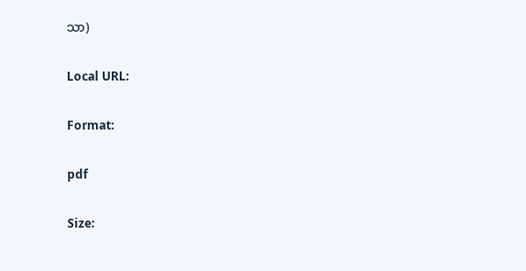သာ)

Local URL:

Format:

pdf

Size: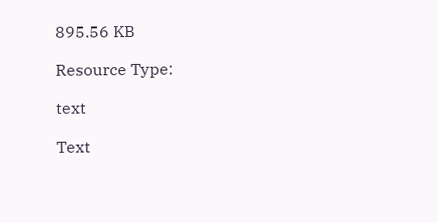895.56 KB

Resource Type:

text

Text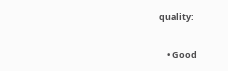quality:

    • Good